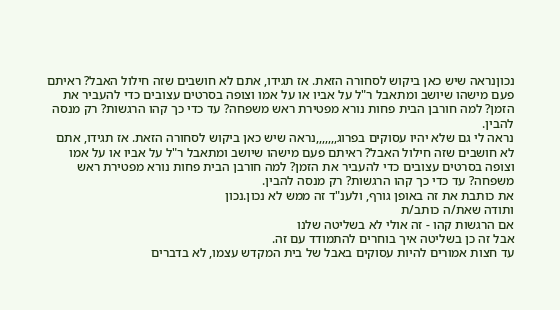נכוןנראה שיש כאן ביקוש לסחורה הזאת. אז תגידו, אתם לא חושבים שזה חילול האבל? ראיתם פעם מישהו שיושב ומתאבל ר"ל על אביו או על אמו וצופה בסרטים עצובים כדי להעביר את הזמן? למה חורבן הבית פחות נורא מפטירת ראש משפחה? עד כדי כך קהו הרגשות? רק מנסה להבין.
נראה לי גם שלא יהיו עסוקים בפרוג,,,,,,,נראה שיש כאן ביקוש לסחורה הזאת. אז תגידו, אתם לא חושבים שזה חילול האבל? ראיתם פעם מישהו שיושב ומתאבל ר"ל על אביו או על אמו וצופה בסרטים עצובים כדי להעביר את הזמן? למה חורבן הבית פחות נורא מפטירת ראש משפחה? עד כדי כך קהו הרגשות? רק מנסה להבין.
את כותבת את זה באופן גורף, ולענ"ד זה ממש לא נכון.נכון
ותודה שאת/ה כותב/ת
אם הרגשות קהו - זה אולי לא בשליטה שלנו
אבל זה כן בשליטה איך בוחרים להתמודד עם זה.
עד חצות אמורים להיות עסוקים באבל של בית המקדש עצמו, לא בדברים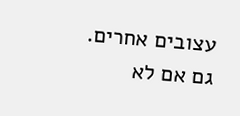עצובים אחרים.
גם אם לא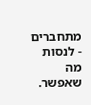מתחברים - לנסות מה שאפשר.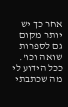אחר כך יש יותר מקום גם לספרות שואה וכו'.
ככל הידוע לי מה שכתבתי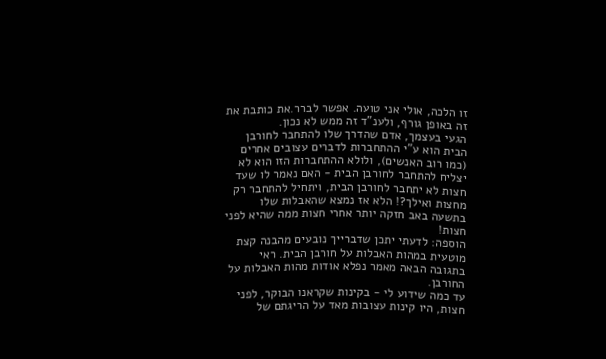זו הלכה, אולי אני טועה. אפשר לברר.את כותבת את זה באופן גורף, ולענ"ד זה ממש לא נכון.
הגעי בעצמך, אדם שהדרך שלו להתחבר לחורבן הבית הוא ע"י ההתחברות לדברים עצובים אחרים (כמו רוב האנשים), ולולא ההתחברות הזו הוא לא יצליח להתחבר לחורבן הבית - האם נאמר לו שעד חצות לא יתחבר לחורבן הבית, ויתחיל להתחבר רק מחצות ואילך?! הלא אז נמצא שהאבלות שלו בתשעה באב חזקה יותר אחרי חצות ממה שהיא לפני חצות!
הוספה: לדעתי יתכן שדברייך נובעים מהבנה קצת מוטעית במהות האבלות על חורבן הבית. ראי בתגובה הבאה מאמר נפלא אודות מהות האבלות על החורבן.
עד כמה שידוע לי - בקינות שקראנו הבוקר, לפני חצות, היו קינות עצובות מאד על הריגתם של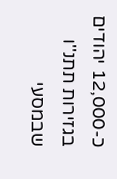כ-12,000 יהודים בגזירות תתנ''ו שבמסעי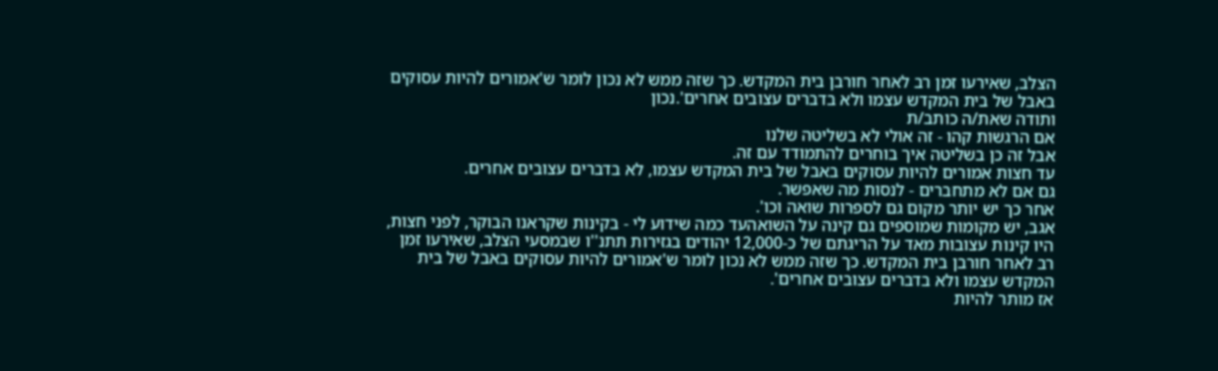הצלב, שאירעו זמן רב לאחר חורבן בית המקדש. כך שזה ממש לא נכון לומר ש'אמורים להיות עסוקים באבל של בית המקדש עצמו ולא בדברים עצובים אחרים'.נכון
ותודה שאת/ה כותב/ת
אם הרגשות קהו - זה אולי לא בשליטה שלנו
אבל זה כן בשליטה איך בוחרים להתמודד עם זה.
עד חצות אמורים להיות עסוקים באבל של בית המקדש עצמו, לא בדברים עצובים אחרים.
גם אם לא מתחברים - לנסות מה שאפשר.
אחר כך יש יותר מקום גם לספרות שואה וכו'.
אגב, יש מקומות שמוספים גם קינה על השואהעד כמה שידוע לי - בקינות שקראנו הבוקר, לפני חצות, היו קינות עצובות מאד על הריגתם של כ-12,000 יהודים בגזירות תתנ''ו שבמסעי הצלב, שאירעו זמן רב לאחר חורבן בית המקדש. כך שזה ממש לא נכון לומר ש'אמורים להיות עסוקים באבל של בית המקדש עצמו ולא בדברים עצובים אחרים'.
אז מותר להיות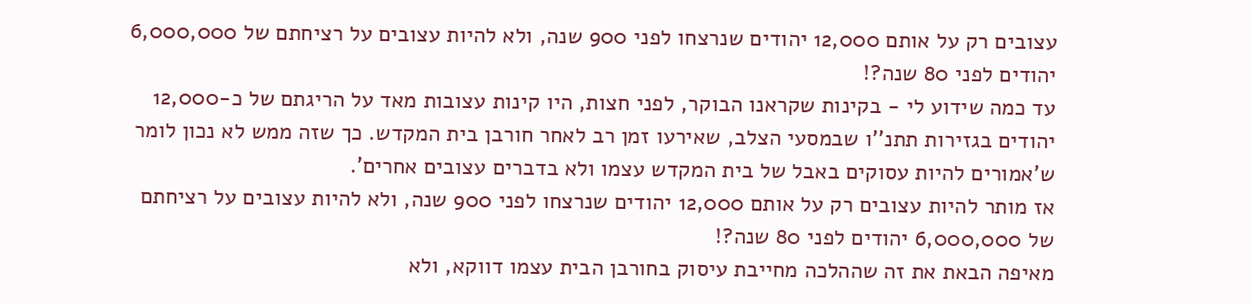עצובים רק על אותם 12,000 יהודים שנרצחו לפני 900 שנה, ולא להיות עצובים על רציחתם של 6,000,000 יהודים לפני 80 שנה?!
עד כמה שידוע לי - בקינות שקראנו הבוקר, לפני חצות, היו קינות עצובות מאד על הריגתם של כ-12,000 יהודים בגזירות תתנ''ו שבמסעי הצלב, שאירעו זמן רב לאחר חורבן בית המקדש. כך שזה ממש לא נכון לומר ש'אמורים להיות עסוקים באבל של בית המקדש עצמו ולא בדברים עצובים אחרים'.
אז מותר להיות עצובים רק על אותם 12,000 יהודים שנרצחו לפני 900 שנה, ולא להיות עצובים על רציחתם של 6,000,000 יהודים לפני 80 שנה?!
מאיפה הבאת את זה שההלכה מחייבת עיסוק בחורבן הבית עצמו דווקא, ולא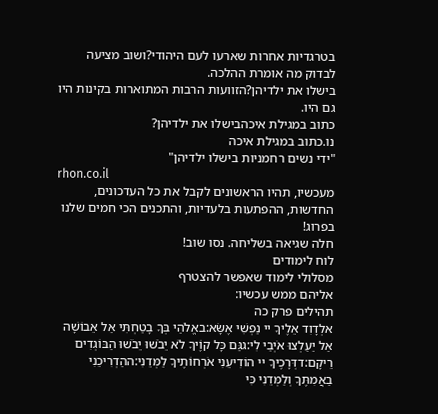בטרגדיות אחרות שארעו לעם היהודי?ושוב מציעה לבדוק מה אומרת ההלכה.
בישלו את ילדיהן?הזוועות הרבות המתוארות בקינות היו גם היו.
כתוב במגילת איכהבישלו את ילדיהן?
נו.כתוב במגילת איכה
"ידי נשים רחמניות בישלו ילדיהן"
rhon.co.il
מעכשיו, תהיו הראשונים לקבל את כל העדכונים, החדשות, ההפתעות בלעדיות, והתכנים הכי חמים שלנו בפרוג!
חלה שגיאה בשליחה. נסו שוב!
לוח לימודים
מסלולי לימוד שאפשר להצטרף
אליהם ממש עכשיו:
תהילים פרק כה
אלְדָוִד אֵלֶיךָ יי נַפְשִׁי אֶשָּׂא:באֱלֹהַי בְּךָ בָטַחְתִּי אַל אֵבוֹשָׁה אַל יַעַלְצוּ אֹיְבַי לִי:גגַּם כָּל קוֶֹיךָ לֹא יֵבֹשׁוּ יֵבֹשׁוּ הַבּוֹגְדִים רֵיקָם:דדְּרָכֶיךָ יי הוֹדִיעֵנִי אֹרְחוֹתֶיךָ לַמְּדֵנִי:ההַדְרִיכֵנִי בַאֲמִתֶּךָ וְלַמְּדֵנִי כִּי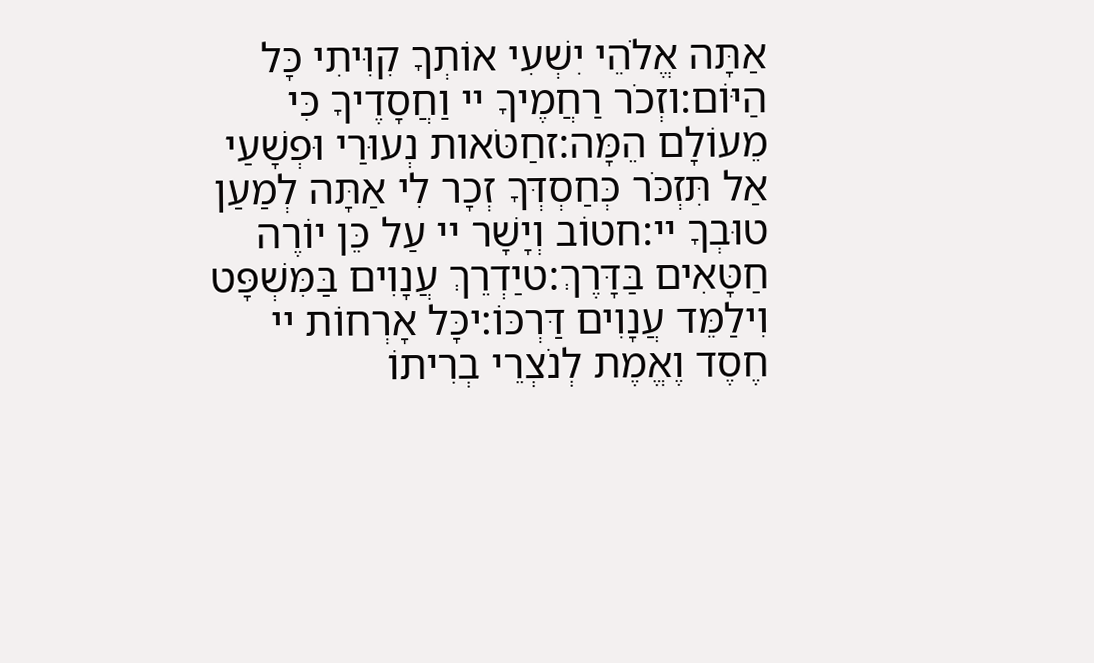אַתָּה אֱלֹהֵי יִשְׁעִי אוֹתְךָ קִוִּיתִי כָּל הַיּוֹם:וזְכֹר רַחֲמֶיךָ יי וַחֲסָדֶיךָ כִּי מֵעוֹלָם הֵמָּה:זחַטֹּאות נְעוּרַי וּפְשָׁעַי אַל תִּזְכֹּר כְּחַסְדְּךָ זְכָר לִי אַתָּה לְמַעַן טוּבְךָ יי:חטוֹב וְיָשָׁר יי עַל כֵּן יוֹרֶה חַטָּאִים בַּדָּרֶךְ:טיַדְרֵךְ עֲנָוִים בַּמִּשְׁפָּט וִילַמֵּד עֲנָוִים דַּרְכּוֹ:יכָּל אָרְחוֹת יי חֶסֶד וֶאֱמֶת לְנֹצְרֵי בְרִיתוֹ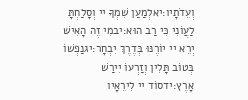וְעֵדֹתָיו:יאלְמַעַן שִׁמְךָ יי וְסָלַחְתָּ לַעֲוֹנִי כִּי רַב הוּא:יבמִי זֶה הָאִישׁ יְרֵא יי יוֹרֶנּוּ בְּדֶרֶךְ יִבְחָר:יגנַפְשׁוֹ בְּטוֹב תָּלִין וְזַרְעוֹ יִירַשׁ אָרֶץ:ידסוֹד יי לִירֵאָיו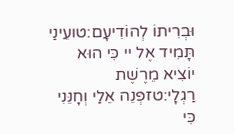וּבְרִיתוֹ לְהוֹדִיעָם:טועֵינַי תָּמִיד אֶל יי כִּי הוּא יוֹצִיא מֵרֶשֶׁת רַגְלָי:טזפְּנֵה אֵלַי וְחָנֵּנִי כִּי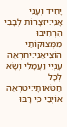יָחִיד וְעָנִי אָנִי:יזצָרוֹת לְבָבִי הִרְחִיבוּ מִמְּצוּקוֹתַי הוֹצִיאֵנִי:יחרְאֵה עָנְיִי וַעֲמָלִי וְשָׂא לְכָל חַטֹּאותָי:יטרְאֵה אוֹיְבַי כִּי רָבּוּ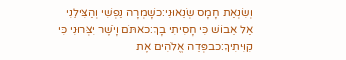וְשִׂנְאַת חָמָס שְׂנֵאוּנִי:כשָׁמְרָה נַפְשִׁי וְהַצִּילֵנִי אַל אֵבוֹשׁ כִּי חָסִיתִי בָךְ:כאתֹּם וָיֹשֶׁר יִצְּרוּנִי כִּי קִוִּיתִיךָ:כבפְּדֵה אֱלֹהִים אֶת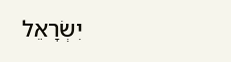יִשְׂרָאֵל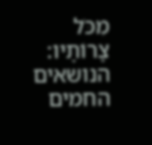מִכֹּל צָרוֹתָיו:
הנושאים החמים